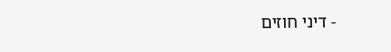- דיני חוזים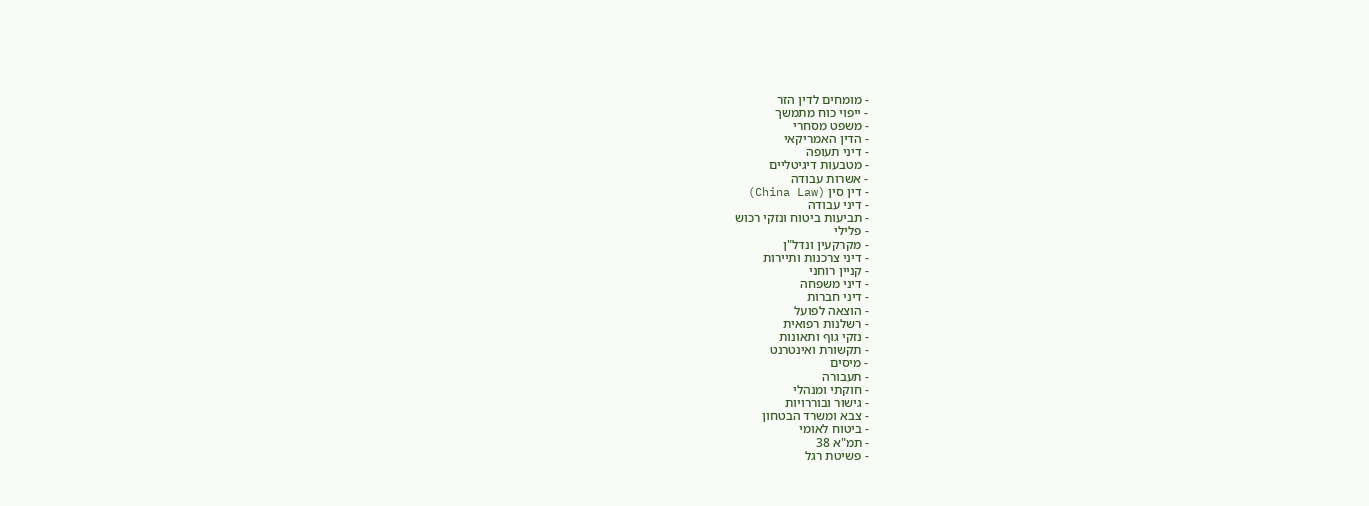- מומחים לדין הזר
- ייפוי כוח מתמשך
- משפט מסחרי
- הדין האמריקאי
- דיני תעופה
- מטבעות דיגיטליים
- אשרות עבודה
- דין סין (China Law)
- דיני עבודה
- תביעות ביטוח ונזקי רכוש
- פלילי
- מקרקעין ונדל"ן
- דיני צרכנות ותיירות
- קניין רוחני
- דיני משפחה
- דיני חברות
- הוצאה לפועל
- רשלנות רפואית
- נזקי גוף ותאונות
- תקשורת ואינטרנט
- מיסים
- תעבורה
- חוקתי ומנהלי
- גישור ובוררויות
- צבא ומשרד הבטחון
- ביטוח לאומי
- תמ"א 38
- פשיטת רגל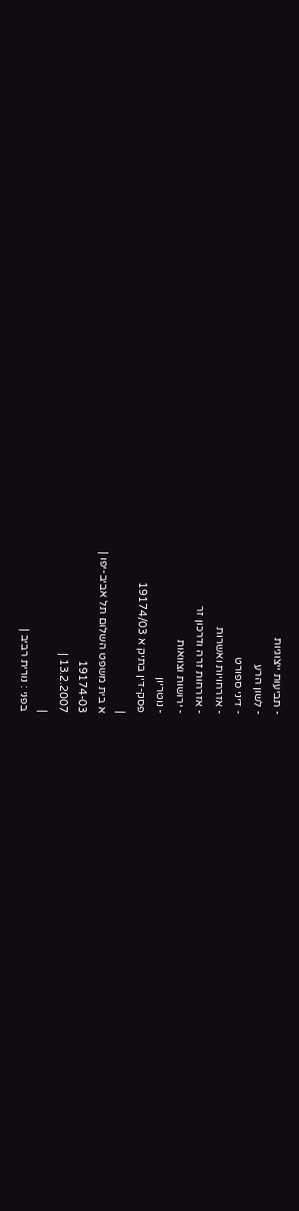- תביעות ייצוגיות
- לשון הרע
- דיני ספורט
- אזרחויות ואשרות
- אזרחות זרה ודרכון זר
- ירושות וצוואות
- נוטריון
פסק-דין בתיק א 19174/03
|
א בית משפט השלום תל אביב-יפו |
19174-03
13.2.2007 |
|
בפני : נורית רביב |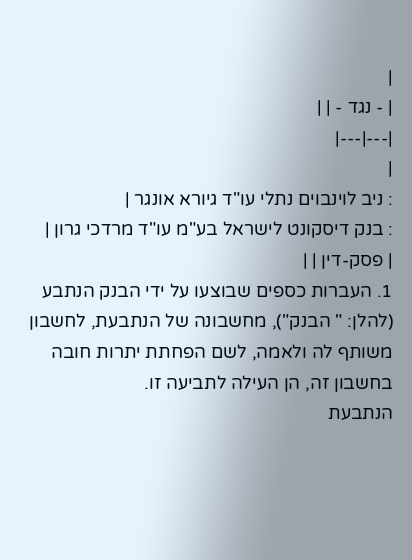|
| - נגד - | |
|---|---|
|
: ניב לוינבוים נתלי עו"ד גיורא אונגר |
: בנק דיסקונט לישראל בע"מ עו"ד מרדכי גרון |
| פסק-דין | |
1. העברות כספים שבוצעו על ידי הבנק הנתבע (להלן: " הבנק"), מחשבונה של הנתבעת, לחשבון משותף לה ולאמה, לשם הפחתת יתרות חובה בחשבון זה, הן העילה לתביעה זו.
הנתבעת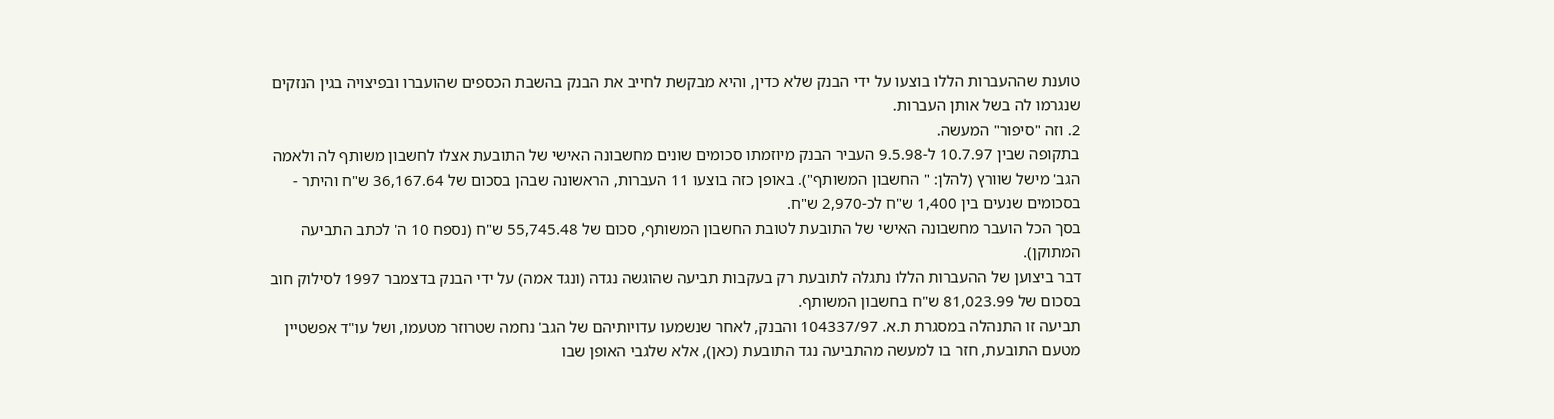טוענת שההעברות הללו בוצעו על ידי הבנק שלא כדין, והיא מבקשת לחייב את הבנק בהשבת הכספים שהועברו ובפיצויה בגין הנזקים שנגרמו לה בשל אותן העברות.
2. וזה "סיפור" המעשה.
בתקופה שבין 10.7.97 ל-9.5.98 העביר הבנק מיוזמתו סכומים שונים מחשבונה האישי של התובעת אצלו לחשבון משותף לה ולאמה הגב' מישל שוורץ (להלן: " החשבון המשותף"). באופן כזה בוצעו 11 העברות, הראשונה שבהן בסכום של 36,167.64 ש"ח והיתר - בסכומים שנעים בין 1,400 ש"ח לכ-2,970 ש"ח.
בסך הכל הועבר מחשבונה האישי של התובעת לטובת החשבון המשותף, סכום של 55,745.48 ש"ח (נספח 10 ה' לכתב התביעה המתוקן).
דבר ביצוען של ההעברות הללו נתגלה לתובעת רק בעקבות תביעה שהוגשה נגדה (ונגד אמה) על ידי הבנק בדצמבר 1997 לסילוק חוב בסכום של 81,023.99 ש"ח בחשבון המשותף.
תביעה זו התנהלה במסגרת ת.א. 104337/97 והבנק, לאחר שנשמעו עדויותיהם של הגב' נחמה שטרוזר מטעמו, ושל עו"ד אפשטיין מטעם התובעת, חזר בו למעשה מהתביעה נגד התובעת (כאן), אלא שלגבי האופן שבו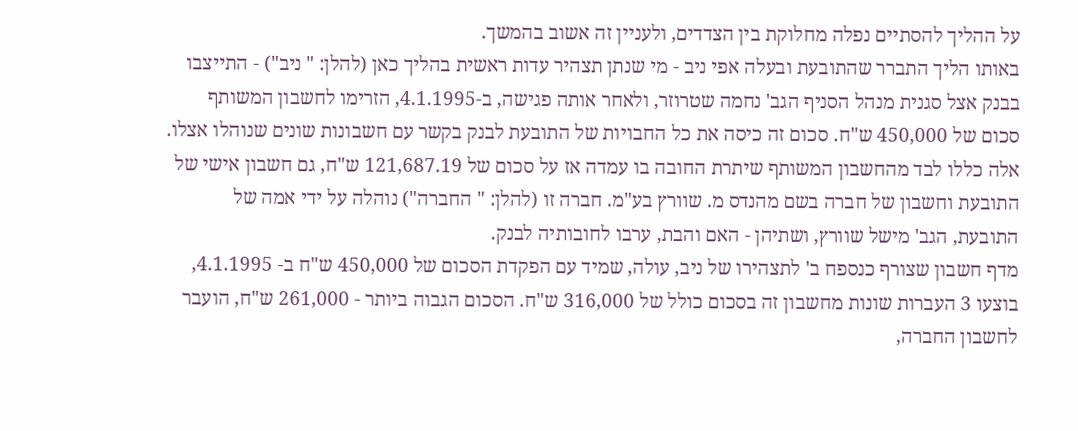על ההליך להסתיים נפלה מחלוקת בין הצדדים, ולעניין זה אשוב בהמשך.
באותו הליך התברר שהתובעת ובעלה אפי ניב - מי שנתן תצהיר עדות ראשית בהליך כאן (להלן: " ניב") - התייצבו בבנק אצל סגנית מנהל הסניף הגב' נחמה שטרוזר, ולאחר אותה פגישה, ב-4.1.1995, הזרימו לחשבון המשותף סכום של 450,000 ש"ח. סכום זה כיסה את כל החבויות של התובעת לבנק בקשר עם חשבונות שונים שנוהלו אצלו. אלה כללו לבד מהחשבון המשותף שיתרת החובה בו עמדה אז על סכום של 121,687.19 ש"ח, גם חשבון אישי של התובעת וחשבון של חברה בשם מהנדס מ. שוורץ בע"מ. חברה זו (להלן: " החברה") נוהלה על ידי אמה של התובעת, הגב' מישל שוורץ, ושתיהן - האם והבת, ערבו לחובותיה לבנק.
מדף חשבון שצורף כנספח ב' לתצהירו של ניב, עולה, שמיד עם הפקדת הסכום של 450,000 ש"ח ב- 4.1.1995, בוצעו 3 העברות שונות מחשבון זה בסכום כולל של 316,000 ש"ח. הסכום הגבוה ביותר - 261,000 ש"ח, הועבר לחשבון החברה,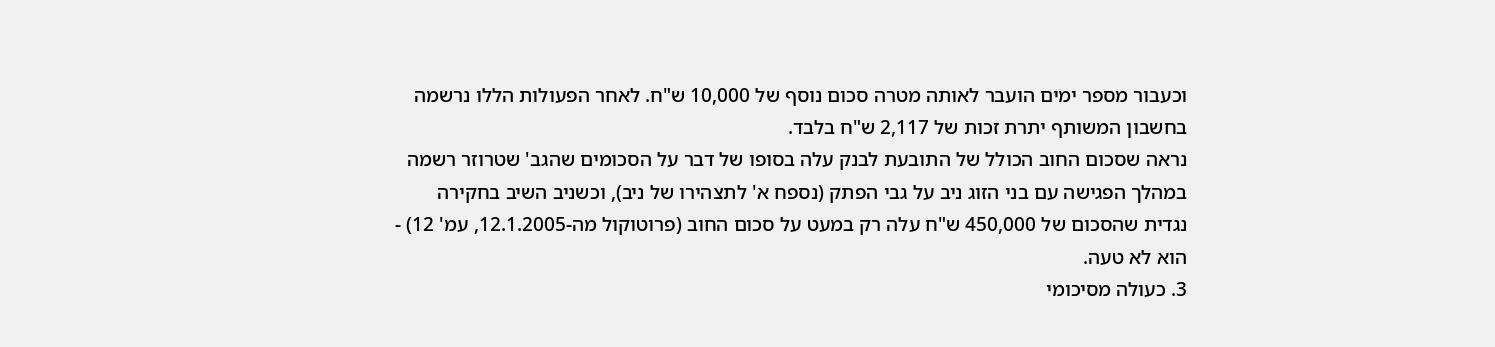וכעבור מספר ימים הועבר לאותה מטרה סכום נוסף של 10,000 ש"ח. לאחר הפעולות הללו נרשמה בחשבון המשותף יתרת זכות של 2,117 ש"ח בלבד.
נראה שסכום החוב הכולל של התובעת לבנק עלה בסופו של דבר על הסכומים שהגב' שטרוזר רשמה במהלך הפגישה עם בני הזוג ניב על גבי הפתק (נספח א' לתצהירו של ניב), וכשניב השיב בחקירה נגדית שהסכום של 450,000 ש"ח עלה רק במעט על סכום החוב (פרוטוקול מה-12.1.2005, עמ' 12) - הוא לא טעה.
3. כעולה מסיכומי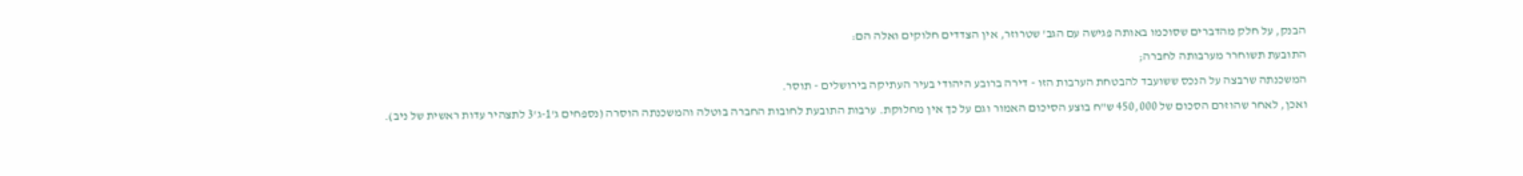הבנק, על חלק מהדברים שסוכמו באותה פגישה עם הגב' שטרוזר, אין הצדדים חלוקים ואלה הם:
התובעת תשוחרר מערבותה לחברה;
המשכנתה שרבצה על הנכס ששועבד להבטחת הערבות הזו - דירה ברובע היהודי בעיר העתיקה בירושלים - תוסר.
ואכן, לאחר שהוזרם הסכום של 450,000 ש"ח בוצע הסיכום האמור וגם על כך אין מחלוקת. ערבות התובעת לחובות החברה בוטלה והמשכנתה הוסרה (נספחים ג'1-ג'3 לתצהיר עדות ראשית של ניב).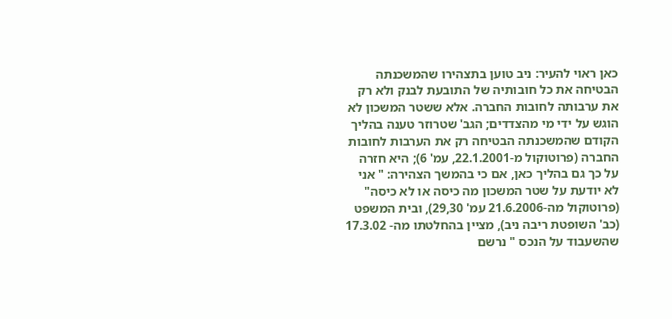כאן ראוי להעיר: ניב טוען בתצהירו שהמשכנתה הבטיחה את כל חובותיה של התובעת לבנק ולא רק את ערבותה לחובות החברה. אלא ששטר המשכון לא הוגש על ידי מי מהצדדים; הגב' שטרוזר טענה בהליך הקודם שהמשכנתה הבטיחה רק את הערבות לחובות החברה (פרוטוקול מ-22.1.2001, עמ' 6); היא חזרה על כך גם בהליך כאן, אם כי בהמשך הצהירה: " אני לא יודעת על שטר המשכון מה כיסה או לא כיסה" (פרוטוקול מה-21.6.2006 עמ' 29,30), ובית המשפט (כב' השופטת ריבה ניב), מציין בהחלטתו מה- 17.3.02 שהשעבוד על הנכס " נרשם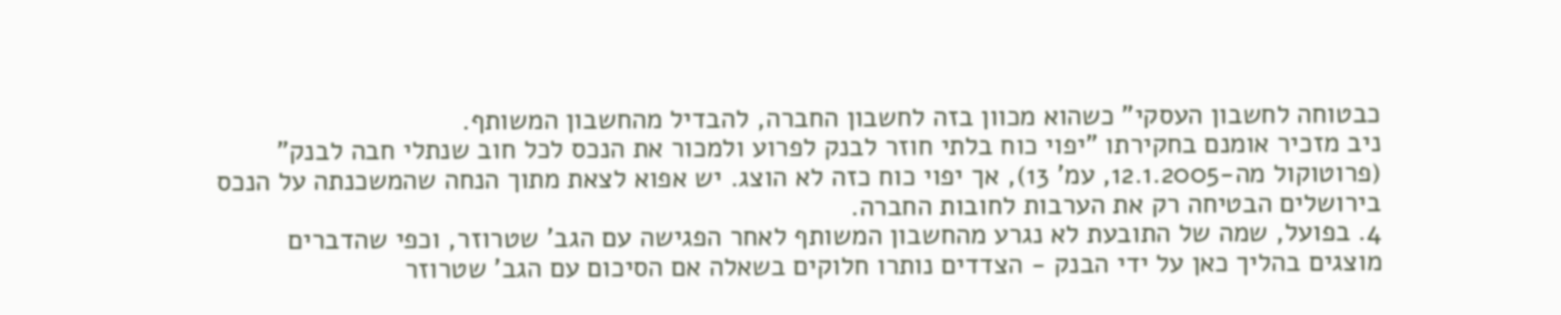כבטוחה לחשבון העסקי" כשהוא מכוון בזה לחשבון החברה, להבדיל מהחשבון המשותף.
ניב מזכיר אומנם בחקירתו "יפוי כוח בלתי חוזר לבנק לפרוע ולמכור את הנכס לכל חוב שנתלי חבה לבנק" (פרוטוקול מה-12.1.2005, עמ' 13), אך יפוי כוח כזה לא הוצג. יש אפוא לצאת מתוך הנחה שהמשכנתה על הנכס בירושלים הבטיחה רק את הערבות לחובות החברה.
4. בפועל, שמה של התובעת לא נגרע מהחשבון המשותף לאחר הפגישה עם הגב' שטרוזר, וכפי שהדברים מוצגים בהליך כאן על ידי הבנק - הצדדים נותרו חלוקים בשאלה אם הסיכום עם הגב' שטרוזר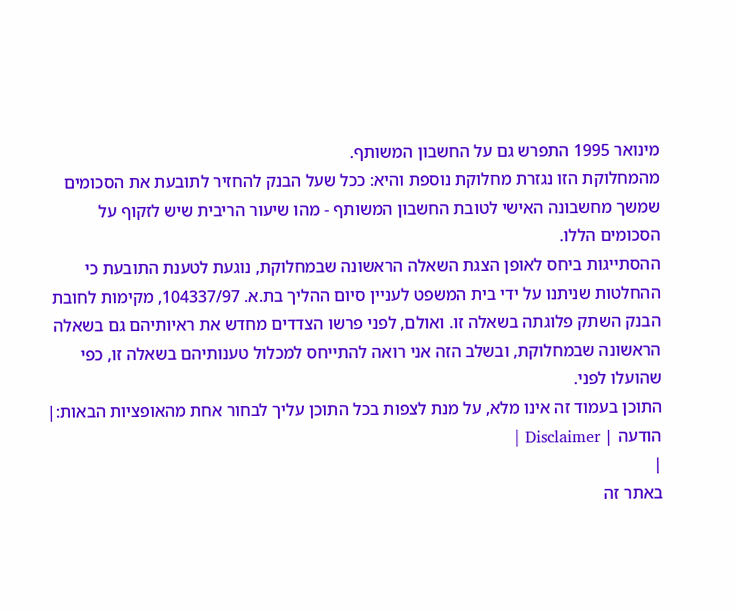מינואר 1995 התפרש גם על החשבון המשותף.
מהמחלוקת הזו נגזרת מחלוקת נוספת והיא: ככל שעל הבנק להחזיר לתובעת את הסכומים שמשך מחשבונה האישי לטובת החשבון המשותף - מהו שיעור הריבית שיש לזקוף על הסכומים הללו.
ההסתייגות ביחס לאופן הצגת השאלה הראשונה שבמחלוקת, נוגעת לטענת התובעת כי ההחלטות שניתנו על ידי בית המשפט לעניין סיום ההליך בת.א. 104337/97, מקימות לחובת הבנק השתק פלוגתה בשאלה זו. ואולם, לפני פרשו הצדדים מחדש את ראיותיהם גם בשאלה הראשונה שבמחלוקת, ובשלב הזה אני רואה להתייחס למכלול טענותיהם בשאלה זו, כפי שהועלו לפני.
התוכן בעמוד זה אינו מלא, על מנת לצפות בכל התוכן עליך לבחור אחת מהאופציות הבאות:| הודעה | Disclaimer |
|
באתר זה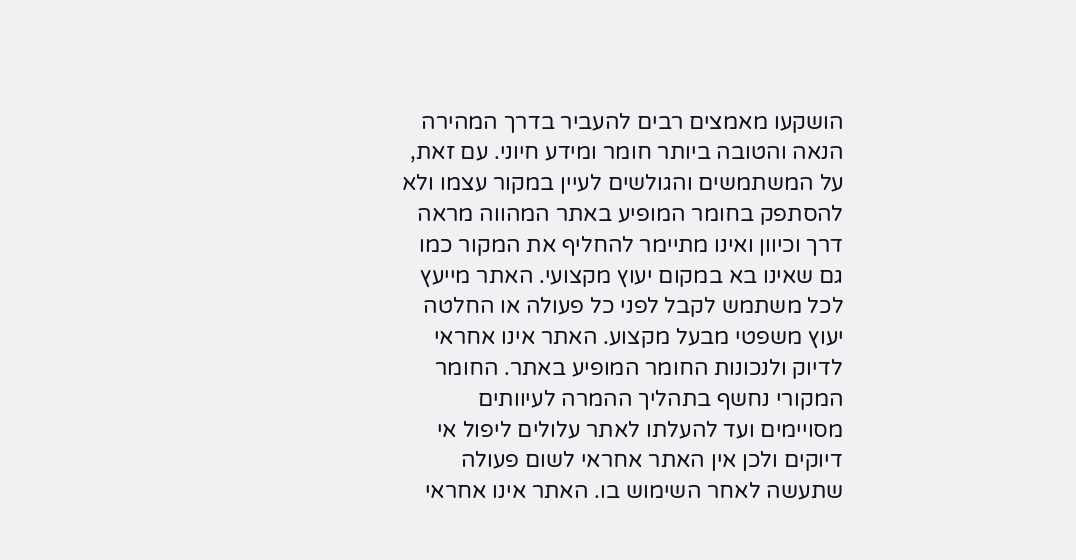הושקעו מאמצים רבים להעביר בדרך המהירה הנאה והטובה ביותר חומר ומידע חיוני. עם זאת, על המשתמשים והגולשים לעיין במקור עצמו ולא להסתפק בחומר המופיע באתר המהווה מראה דרך וכיוון ואינו מתיימר להחליף את המקור כמו גם שאינו בא במקום יעוץ מקצועי. האתר מייעץ לכל משתמש לקבל לפני כל פעולה או החלטה יעוץ משפטי מבעל מקצוע. האתר אינו אחראי לדיוק ולנכונות החומר המופיע באתר. החומר המקורי נחשף בתהליך ההמרה לעיוותים מסויימים ועד להעלתו לאתר עלולים ליפול אי דיוקים ולכן אין האתר אחראי לשום פעולה שתעשה לאחר השימוש בו. האתר אינו אחראי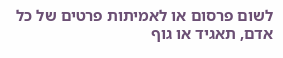לשום פרסום או לאמיתות פרטים של כל אדם, תאגיד או גוף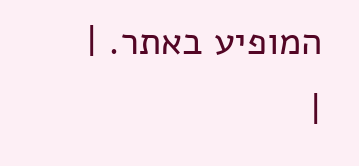המופיע באתר. |
|